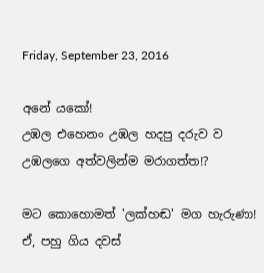Friday, September 23, 2016

අනේ යකෝ!
උඹල එහෙනං උඹල හදපු දරුව ව උඹලගෙ අත්වලින්ම මරාගත්ත!?

මට කොහොමත් 'ලක්හඬ' මග හැරුණා! ඒ, පහු ගිය දවස්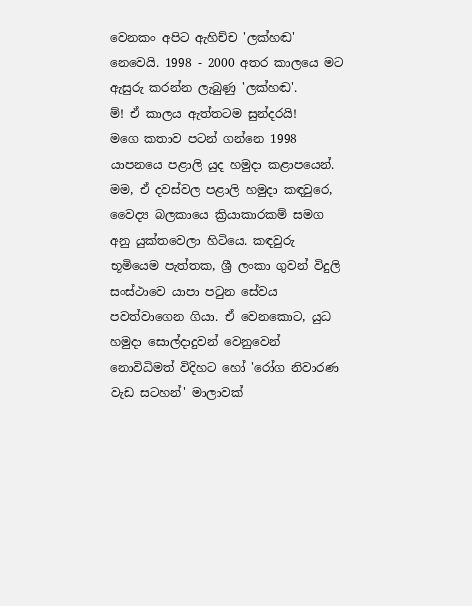වෙනකං අපිට ඇහිච්ච 'ලක්හඬ' නෙවෙයි. 1998 - 2000 අතර කාලයෙ මට ඇසුරු කරන්න ලැබුණු 'ලක්හඬ'.
ම්! ඒ කාලය ඇත්තටම සුන්දරයි!
මගෙ කතාව පටන් ගන්නෙ 1998 යාපනයෙ පළාලි යුද හමුදා කළාපයෙන්. මම, ඒ දවස්වල පළාලි හමුදා කඳවුරෙ, වෛද්‍ය බලකායෙ ක්‍රියාකාරකම් සමග අනු යුක්තවෙලා හිටියෙ. කඳවුරු භූමියෙම පැත්තක, ශ්‍රී ලංකා ගුවන් විදුලි සංස්ථාවෙ යාපා පටුන සේවය පවත්වාගෙන ගියා. ඒ වෙනකොට, යුධ හමුදා සොල්දාදුවන් වෙනුවෙන් නොවිධිමත් විදිහට හෝ 'රෝග නිවාරණ වැඩ සටහන්' මාලාවක්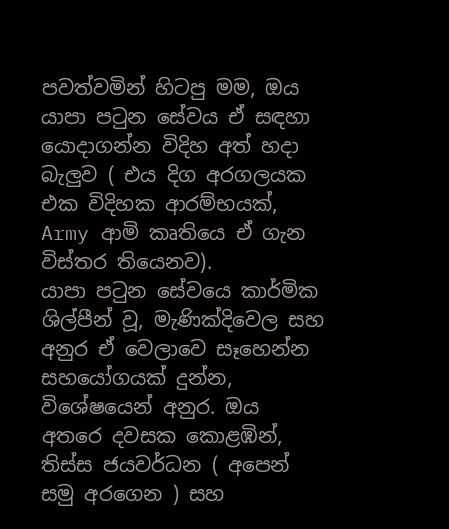පවත්වමින් හිටපු මම, ඔය යාපා පටුන සේවය ඒ සඳහා යොදාගන්න විදිහ අත් හදා බැලුව ( එය දිග අරගලයක එක විදිහක ආරම්භයක්, Army ආමි කෘතියෙ ඒ ගැන විස්තර තියෙනව).
යාපා පටුන සේවයෙ කාර්මික ශිල්පීන් වූ, මැණික්දිවෙල සහ අනුර ඒ වෙලාවෙ සෑහෙන්න සහයෝගයක් දුන්න, විශේෂයෙන් අනුර. ඔය අතරෙ දවසක කොළඹින්, තිස්ස ජයවර්ධන ( අපෙන් සමු අරගෙන ) සහ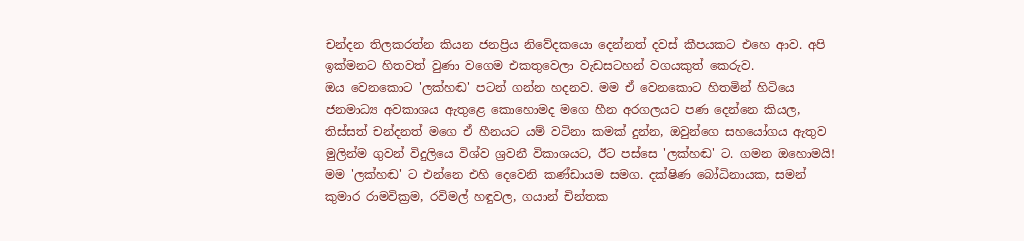චන්දන තිලකරත්න කියන ජනප්‍රිය නිවේදකයො දෙන්නත් දවස් කීපයකට එහෙ ආව. අපි ඉක්මනට හිතවත් වුණා වගෙම එකතුවෙලා වැඩසටහන් වගයකුත් කෙරුව.
ඔය වෙනකොට 'ලක්හඬ' පටන් ගන්න හදනව. මම ඒ වෙනකොට හිතමින් හිටියෙ ජනමාධ්‍ය අවකාශය ඇතුළෙ කොහොමද මගෙ හීන අරගලයට පණ දෙන්නෙ කියල, තිස්සත් චන්දනත් මගෙ ඒ හීනයට යම් වටිනා කමක් දුන්න, ඔවුන්ගෙ සහයෝගය ඇතුව මුලින්ම ගුවන් විදුලියෙ විශ්ව ශ්‍රවනී විකාශයට, ඊට පස්සෙ 'ලක්හඬ' ට. ගමන ඔහොමයි!
මම 'ලක්හඬ' ට එන්නෙ එහි දෙවෙනි කණ්ඩායම සමග. දක්ෂිණ බෝධිනායක, සමන් කුමාර රාමවික්‍රම, රවිමල් හඳුවල, ගයාන් චින්තක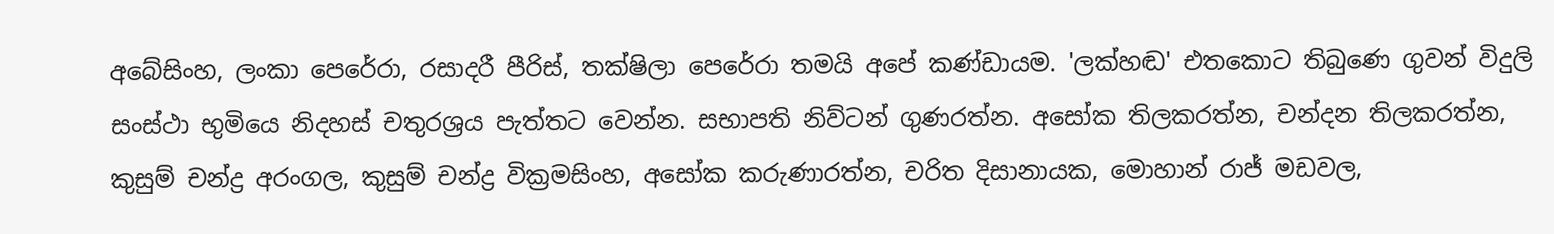අබේසිංහ, ලංකා පෙරේරා, රසාදරී පීරිස්, තක්ෂිලා පෙරේරා තමයි අපේ කණ්ඩායම. 'ලක්හඬ' එතකොට තිබුණෙ ගුවන් විදුලි සංස්ථා භුමියෙ නිදහස් චතුරශ්‍රය පැත්තට වෙන්න. සභාපති නිව්ටන් ගුණරත්න. අසෝක තිලකරත්න, චන්දන තිලකරත්න, කුසුම් චන්ද්‍ර අරංගල, කුසුම් චන්ද්‍ර වික්‍රමසිංහ, අසෝක කරුණාරත්න, චරිත දිසානායක, මොහාන් රාජ් මඩවල,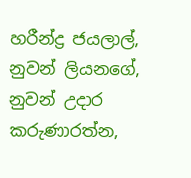හරීන්ද්‍ර ජයලාල්, නුවන් ලියනගේ, නුවන් උදාර කරුණාරත්න,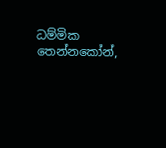ධම්මික තෙන්නකෝන්,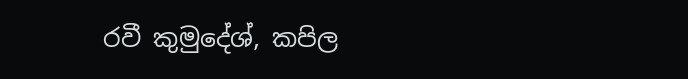රවී කුමුදේශ්, කපිල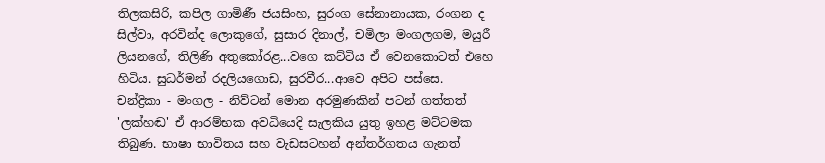තිලකසිරි, කපිල ගාමිණී ජයසිංහ, සුරංග සේනානායක, රංගන ද සිල්වා, අරවින්ද ලොකුගේ, සුසාර දිනාල්, චමිලා මංගලගම, මයුරී ලියනගේ, තිලිණි අතුකෝරළ...වගෙ කට්ටිය ඒ වෙනකොටත් එහෙ හිටිය. සුධර්මන් රදලියගොඩ, සුරවීර...ආවෙ අපිට පස්සෙ.
චන්ද්‍රිකා - මංගල - නිව්ටන් මොන අරමුණකින් පටන් ගත්තත් 'ලක්හඬ' ඒ ආරම්භක අවධියෙදි සැලකිය යුතු ඉහළ මට්ටමක තිබුණ. භාෂා භාවිතය සහ වැඩසටහන් අන්තර්ගතය ගැනත්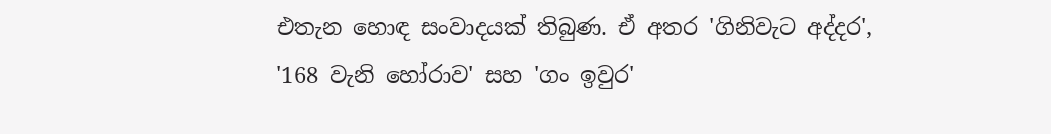එතැන හොඳ සංවාදයක් තිබුණ. ඒ අතර 'ගිනිවැට අද්දර', '168 වැනි හෝරාව' සහ 'ගං ඉවුර'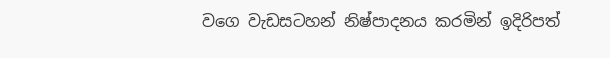වගෙ වැඩසටහන් නිෂ්පාදනය කරමින් ඉදිරිපත්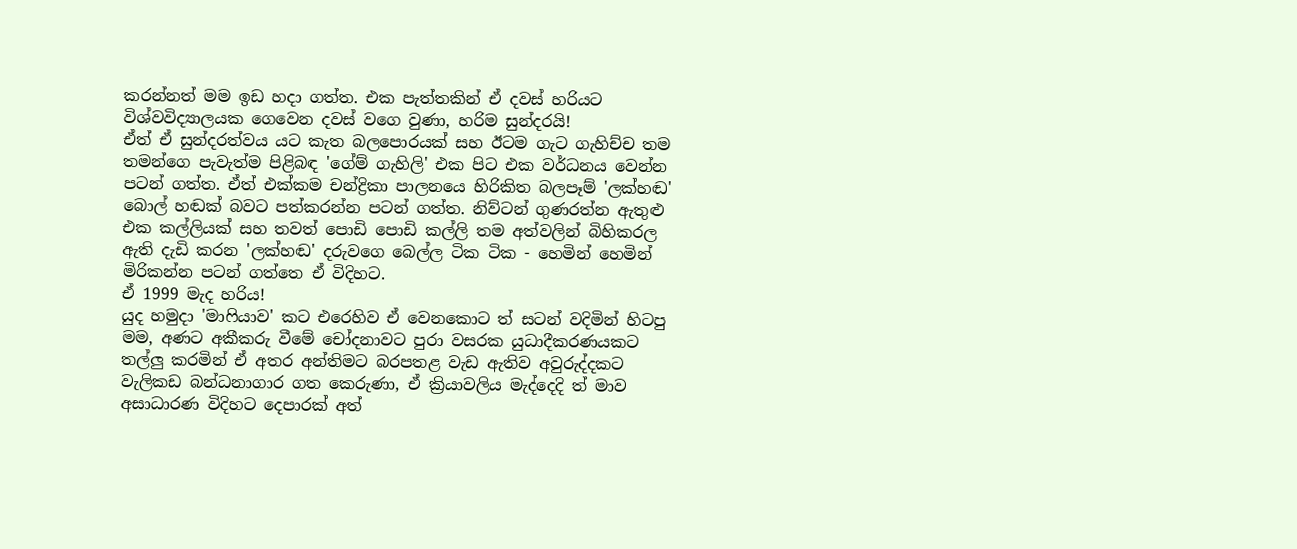කරන්නත් මම ඉඩ හදා ගත්ත. එක පැත්තකින් ඒ දවස් හරියට විශ්වවිද්‍යාලයක ගෙවෙන දවස් වගෙ වුණා, හරිම සුන්දරයි!
ඒත් ඒ සුන්දරත්වය යට කැත බලපොරයක් සහ ඊටම ගැට ගැහිච්ච තම තමන්ගෙ පැවැත්ම පිළිබඳ 'ගේම් ගැහිලි' එක පිට එක වර්ධනය වෙන්න පටන් ගත්ත. ඒත් එක්කම චන්ද්‍රිකා පාලනයෙ හිරිකිත බලපෑම් 'ලක්හඬ' බොල් හඬක් බවට පත්කරන්න පටන් ගත්ත. නිව්ටන් ගුණරත්න ඇතුළු එක කල්ලියක් සහ තවත් පොඩි පොඩි කල්ලි තම අත්වලින් බිහිකරල ඇති දැඩි කරන 'ලක්හඬ' දරුවගෙ බෙල්ල ටික ටික - හෙමින් හෙමින් මිරිකන්න පටන් ගත්තෙ ඒ විදිහට.
ඒ 1999 මැද හරිය!
යුද හමුදා 'මාෆියාව' කට එරෙහිව ඒ වෙනකොට ත් සටන් වදිමින් හිටපු මම, අණට අකීකරු වීමේ චෝදනාවට පුරා වසරක යුධාදීකරණයකට තල්ලු කරමින් ඒ අතර අන්තිමට බරපතළ වැඩ ඇතිව අවුරුද්දකට වැලිකඩ බන්ධනාගාර ගත කෙරුණා, ඒ ක්‍රියාවලිය මැද්දෙදි ත් මාව අසාධාරණ විදිහට දෙපාරක් අත්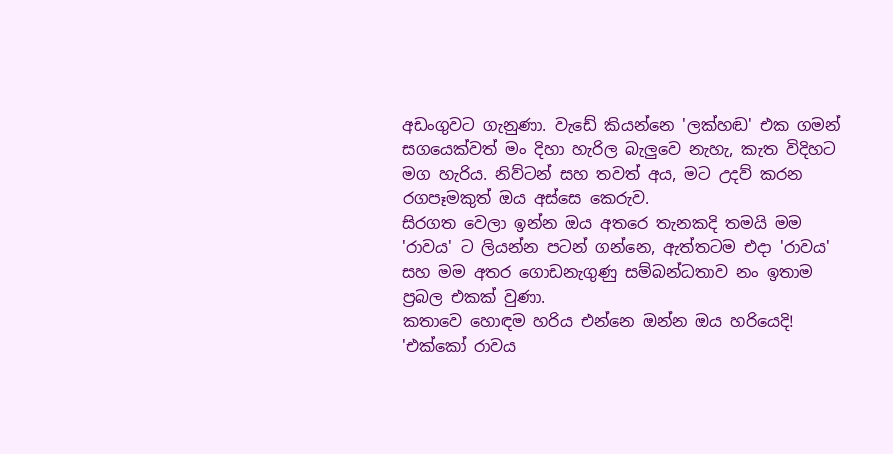අඩංගුවට ගැනුණා. වැඩේ කියන්නෙ 'ලක්හඬ' එක ගමන් සගයෙක්වත් මං දිහා හැරිල බැලුවෙ නැහැ, කැත විදිහට මග හැරිය. නිව්ටන් සහ තවත් අය, මට උදව් කරන රගපෑමකුත් ඔය අස්සෙ කෙරුව.
සිරගත වෙලා ඉන්න ඔය අතරෙ තැනකදි තමයි මම 'රාවය' ට ලියන්න පටන් ගන්නෙ, ඇත්තටම එදා 'රාවය' සහ මම අතර ගොඩනැගුණු සම්බන්ධතාව නං ඉතාම ප්‍රබල එකක් වුණා.
කතාවෙ හොඳම හරිය එන්නෙ ඔන්න ඔය හරියෙදි!
'එක්කෝ රාවය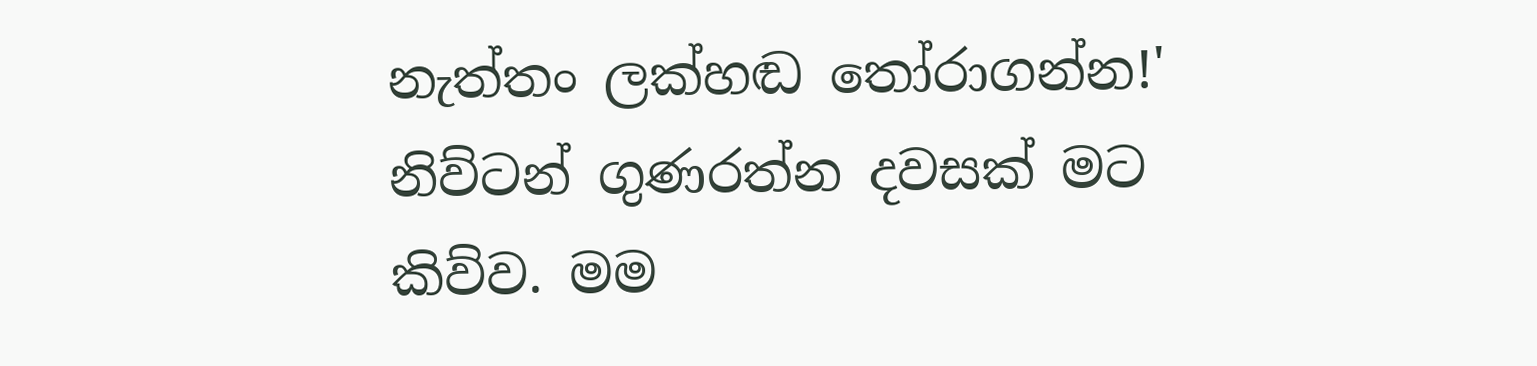නැත්තං ලක්හඬ තෝරාගන්න!' නිව්ටන් ගුණරත්න දවසක් මට කිව්ව. මම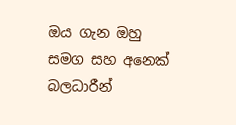ඔය ගැන ඔහු සමග සහ අනෙක් බලධාරීන්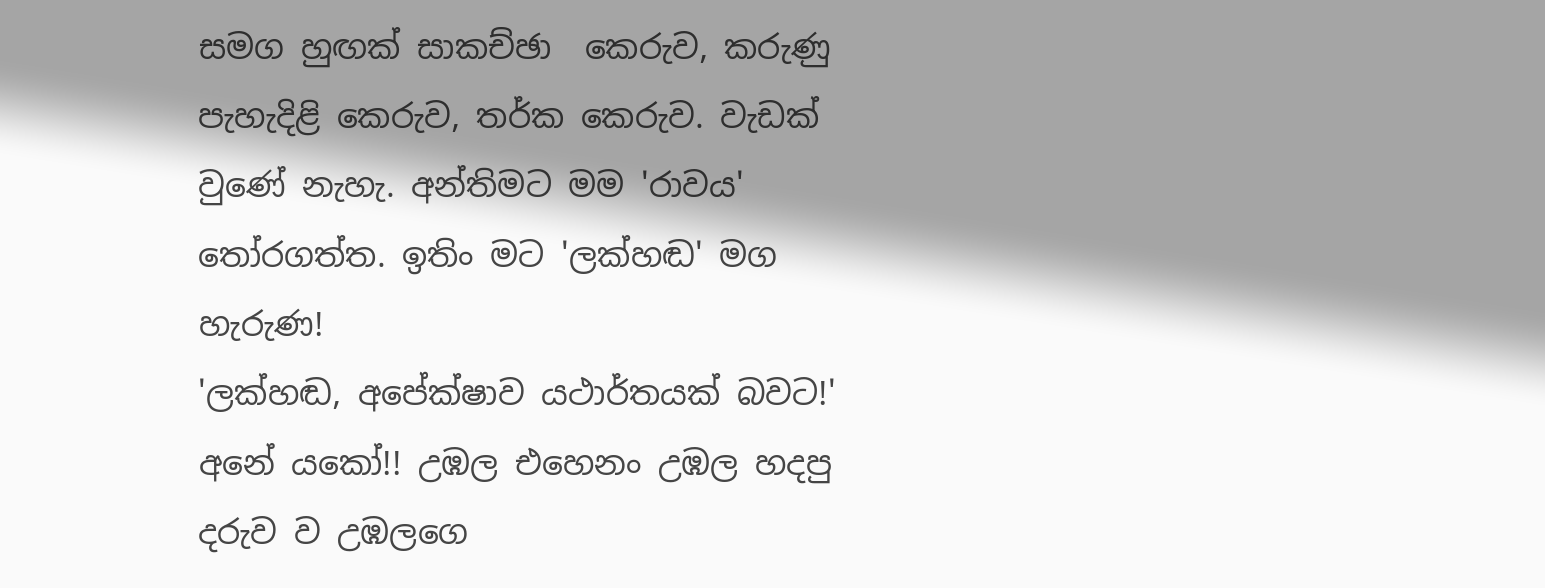සමග හුඟක් සාකච්ඡා  කෙරුව, කරුණු පැහැදිළි කෙරුව, තර්ක කෙරුව. වැඩක් වුණේ නැහැ. අන්තිමට මම 'රාවය' තෝරගත්ත. ඉතිං මට 'ලක්හඬ' මග හැරුණ!
'ලක්හඬ, අපේක්ෂාව යථාර්තයක් බවට!'
අනේ යකෝ!! උඹල එහෙනං උඹල හදපු දරුව ව උඹලගෙ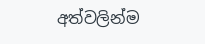අත්වලින්ම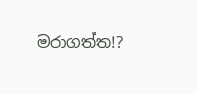මරාගත්ත!?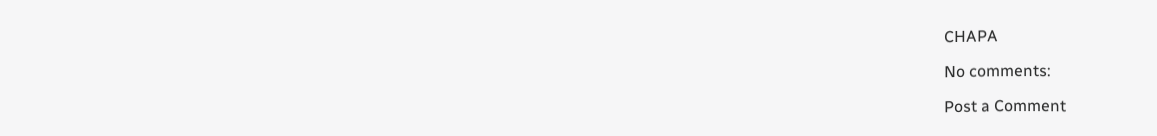CHAPA

No comments:

Post a Comment